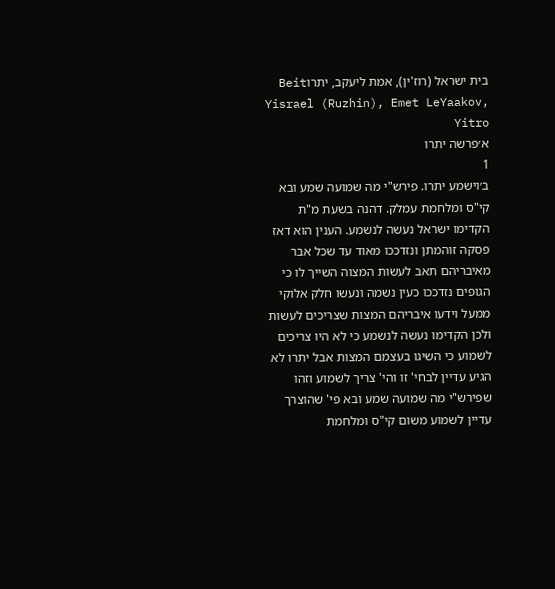בית ישראל (רוז'ין), אמת ליעקב, יתרוBeit Yisrael (Ruzhin), Emet LeYaakov, Yitro
א׳פרשה יתרו
1
ב׳וישמע יתרו. פירש"י מה שמועה שמע ובא קי"ס ומלחמת עמלק. דהנה בשעת מ"ת הקדימו ישראל נעשה לנשמע. הענין הוא דאז פסקה זוהמתן ונזדככו מאוד עד שכל אבר מאיבריהם תאב לעשות המצוה השייך לו כי הגופים נזדככו כעין נשמה ונעשו חלק אלוקי ממעל וידעו איבריהם המצות שצריכים לעשות ולכן הקדימו נעשה לנשמע כי לא היו צריכים לשמוע כי השיגו בעצמם המצות אבל יתרו לא הגיע עדיין לבחי' זו והי' צריך לשמוע וזהו שפירש"י מה שמועה שמע ובא פי' שהוצרך עדיין לשמוע משום קי"ס ומלחמת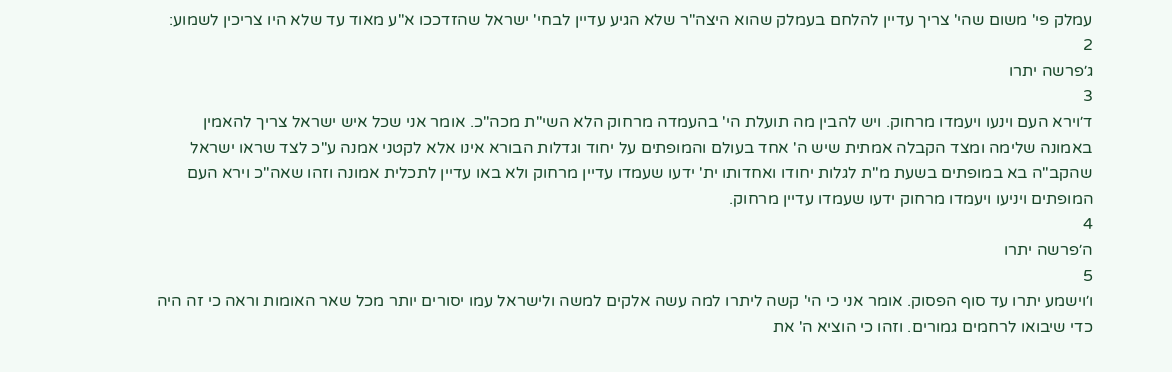עמלק פי' משום שהי' צריך עדיין להלחם בעמלק שהוא היצה"ר שלא הגיע עדיין לבחי' ישראל שהזדככו א"ע מאוד עד שלא היו צריכין לשמוע:
2
ג׳פרשה יתרו
3
ד׳וירא העם וינעו ויעמדו מרחוק. ויש להבין מה תועלת הי' בהעמדה מרחוק הלא השי"ת מכה"כ. אומר אני שכל איש ישראל צריך להאמין באמונה שלימה ומצד הקבלה אמתית שיש ה' אחד בעולם והמופתים על יחוד וגדלות הבורא אינו אלא לקטני אמנה ע"כ לצד שראו ישראל שהקב"ה בא במופתים בשעת מ"ת לגלות יחודו ואחדותו ית' ידעו שעמדו עדיין מרחוק ולא באו עדיין לתכלית אמונה וזהו שאה"כ וירא העם המופתים ויניעו ויעמדו מרחוק ידעו שעמדו עדיין מרחוק.
4
ה׳פרשה יתרו
5
ו׳וישמע יתרו עד סוף הפסוק. אומר אני כי הי' קשה ליתרו למה עשה אלקים למשה ולישראל עמו יסורים יותר מכל שאר האומות וראה כי זה היה כדי שיבואו לרחמים גמורים. וזהו כי הוציא ה' את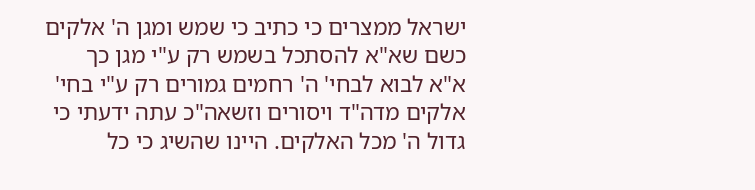ישראל ממצרים כי כתיב כי שמש ומגן ה' אלקים כשם שא"א להסתכל בשמש רק ע"י מגן כך א"א לבוא לבחי' ה' רחמים גמורים רק ע"י בחי' אלקים מדה"ד ויסורים וזשאה"כ עתה ידעתי כי גדול ה' מכל האלקים. היינו שהשיג כי כל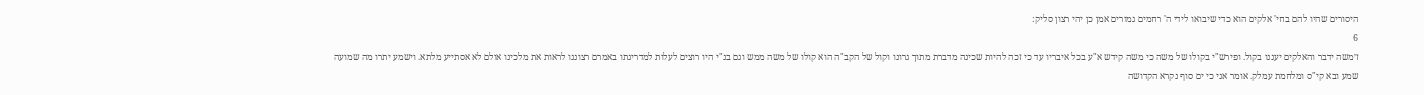היסורים שהיו להם בחי' אלקים הוא כדי שיבואו לידי ה' רחמים גמורים אמן כן יהי רצון סליק:
6
ז׳משה ידבר והאלקים יעננו בקול. ופירש"י בקולו של משה כי משה קידש א"ע בכל איבריו עד כי זכה להיות שכינה מדברת מתוך גרונו וקול של הקב"ה הוא קולו של משה ממש וגם בנ"י היו רוצים לעלות למדריגתו באמרם רצוננו לראות את מלכינו אולם לא אסתייע מלתא. וישמע יתרו מה שמועה שמע ובא קי"ס ומלחמת עמלק. אומר אני כי ים סוף נקרא הקדושה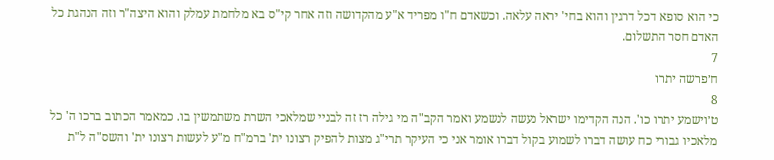כי הוא סופא דכל דרגין והוא בחי' יראה עלאה. וכשאדם ח"ו מפריד א"ע מהקדושה וזה אחר קי"ס בא מלחמת עמלק והוא היצה"ר וזה הנהגת כל האדם חסר התשלום.
7
ח׳פרשה יתרו
8
ט׳וישמע יתרו כו'. הנה הקדימו ישראל נעשה לנשמע ואמר הקב"ה מי גילה רז זה לבניי שמלאכי השרת משתמשין בו. כמאמר הכתוב ברכו ה' כל מלאכיו גבורי כח עושה דברו לשמוע בקול דברו אומר אני כי העיקר תרי"ג מצות להפיק רצונו ית' ברמ"ח מ"ע לעשות רצונו ית' והשס"ה ל"ת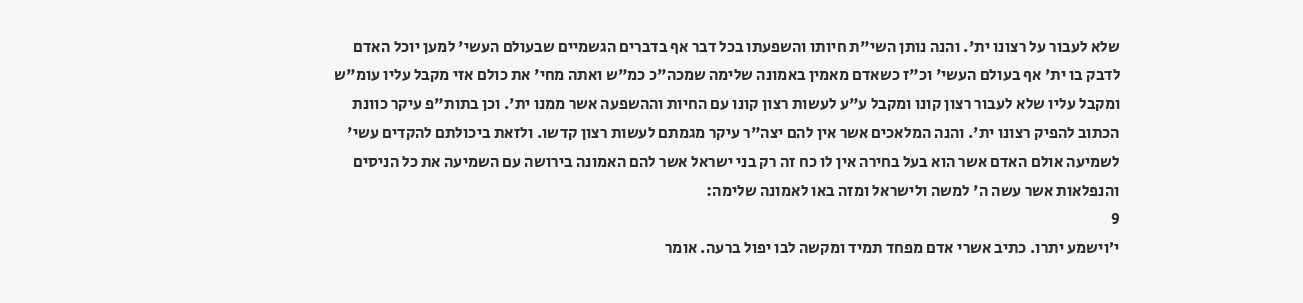שלא לעבור על רצונו ית'. והנה נותן השי"ת חיותו והשפעתו בכל דבר אף בדברים הגשמיים שבעולם העשי' למען יוכל האדם לדבק בו ית' אף בעולם העשי' וכ"ז כשאדם מאמין באמונה שלימה שמכה"כ כמ"ש ואתה מחי' את כולם אזי מקבל עליו עומ"ש ומקבל עליו שלא לעבור רצון קונו ומקבל ע"ע לעשות רצון קונו עם החיות וההשפעה אשר ממנו ית'. וכן בתות"פ עיקר כוונת הכתוב להפיק רצונו ית'. והנה המלאכים אשר אין להם יצה"ר עיקר מגמתם לעשות רצון קדשו. ולזאת ביכולתם להקדים עשי' לשמיעה אולם האדם אשר הוא בעל בחירה אין לו כח זה רק בני ישראל אשר להם האמונה בירושה עם השמיעה את כל הניסים והנפלאות אשר עשה ה' למשה ולישראל ומזה באו לאמונה שלימה:
9
י׳וישמע יתרו. כתיב אשרי אדם מפחד תמיד ומקשה לבו יפול ברעה. אומר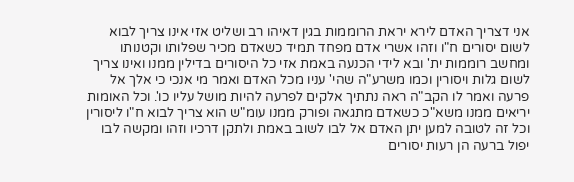אני דצריך האדם לירא יראת הרוממות בגין דאיהו רב ושליט אזי אינו צריך לבוא לשום יסורים ח"ו וזהו אשרי אדם מפחד תמיד כשאדם מכיר שפלותו וקטנותו ומחשב רוממות ית' ובא לידי הכנעה באמת אזי כל היסורים בדילין ממנו ואינו צריך לשום גלות ויסורין וכמו משרע"ה שהי' עניו מכל האדם ואמר מי אנכי כי אלך אל פרעה ואמר לו הקב"ה ראה נתתיך אלקים לפרעה להיות מושל עליו כו'. וכל האומות יריאים ממנו משא"כ כשאדם מתגאה ופורק ממנו עומ"ש הוא צריך לבוא ח"ו ליסורין וכל זה לטובה למען יתן האדם אל לבו לשוב באמת ולתקן דרכיו וזהו ומקשה לבו יפול ברעה הן רעות יסורים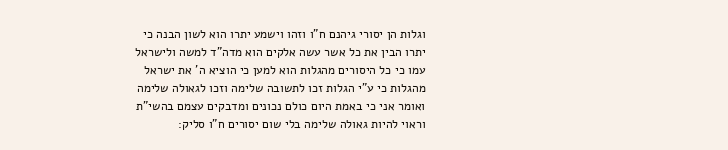וגלות הן יסורי גיהנם ח"ו וזהו וישמע יתרו הוא לשון הבנה כי יתרו הבין את כל אשר עשה אלקים הוא מדה"ד למשה ולישראל עמו כי כל היסורים מהגלות הוא למען כי הוציא ה' את ישראל מהגלות כי ע"י הגלות זכו לתשובה שלימה וזכו לגאולה שלימה ואומר אני כי באמת היום כולם נכונים ומדבקים עצמם בהשי"ת וראוי להיות גאולה שלימה בלי שום יסורים ח"ו סליק: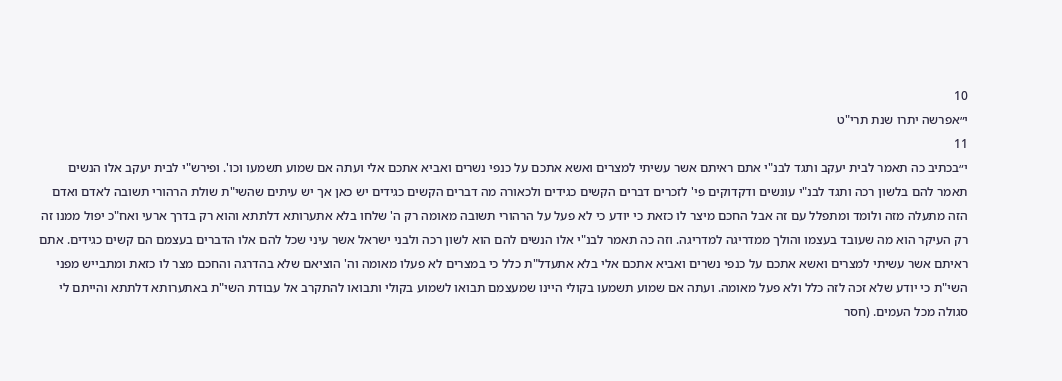10
י״אפרשה יתרו שנת תרי"ט
11
י״בכתיב כה תאמר לבית יעקב ותגד לבנ"י אתם ראיתם אשר עשיתי למצרים ואשא אתכם על כנפי נשרים ואביא אתכם אלי ועתה אם שמוע תשמעו וכו'. ופירש"י לבית יעקב אלו הנשים תאמר להם בלשון רכה ותגד לבנ"י עונשים ודקדוקים פי' לזכרים דברים הקשים כגידים ולכאורה מה דברים הקשים כגידים יש כאן אך יש עיתים שהשי"ת שולת הרהורי תשובה לאדם ואדם הזה מתעלה מזה ולומד ומתפלל עם זה אבל החכם מיצר לו כזאת כי יודע כי לא פעל על הרהורי תשובה מאומה רק ה' שלחו בלא אתערותא דלתתא והוא רק בדרך ארעי ואח"כ יפול ממנו זה רק העיקר הוא מה שעובד בעצמו והולך ממדריגה למדריגה. וזה כה תאמר לבנ"י אלו הנשים להם הוא לשון רכה ולבני ישראל אשר עיני שכל להם אלו הדברים בעצמם הם קשים כגידים. אתם ראיתם אשר עשיתי למצרים ואשא אתכם על כנפי נשרים ואביא אתכם אלי בלא אתעדל"ת כלל כי במצרים לא פעלו מאומה וה' הוציאם שלא בהדרגה והחכם מצר לו כזאת ומתבייש מפני השי"ת כי יודע שלא זכה לזה כלל ולא פעל מאומה. ועתה אם שמוע תשמעו בקולי היינו שמעצמם תבואו לשמוע בקולי ותבואו להתקרב אל עבודת השי"ת באתערותא דלתתא והייתם לי סגולה מכל העמים. (חסר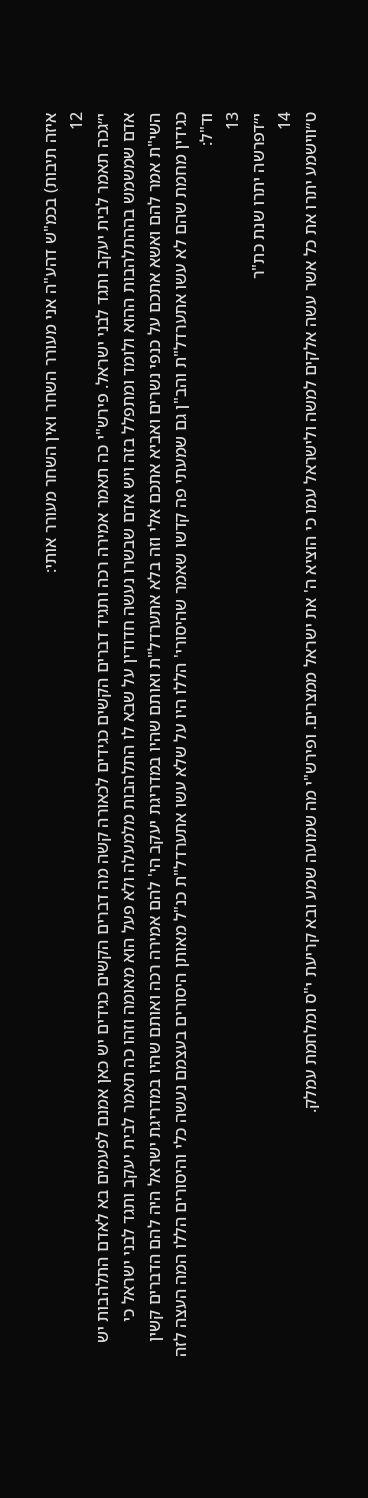איזה תיבות) בכמ"ש דהע"ה אני מעורר השחר ואין השחר מעורר אותי:
12
י״גכה תאמר לבית יעקב ותגד לבני ישראל. פירש"י כה תאמר אמירה רכה ותגיד דברים הקשים כגידים לכאורה קשה מה דברים הקשים כגידים יש כאן אמנם לפעמים בא לאדם התלהבות יש אדם שמשמש בההתלהבות ההוא ולומד ומתפלל בזה ויש אדם שבשרו נעשה חדודין על שבא לו התלהבות מלמעלה ולא פעל הוא מאומה וזהו כה תאמר לבית יעקב ותגד לבני ישראל כי השי"ת אמר להם ואשא אתכם על כנפי נשרים ואביא אתכם אלי וזה בלא אתערדל"ת ואותם שהיו במדריגת יעקב הי' להם אמירה רכה ואותם שהיו במדריגת ישראל היה להם הדברים קשין כגידין מחמת שהם לא עשו אתערדל"ת והב"ן גם שמעתי פה קדשו שאמר שהיסורי' הללו היו על שלא עשו אתערדל"ת כנ"ל מאותן היסורים בעצמם נעשה כלי והיסורים הללו המה העצה לזה וד"ל:
13
י״דפרשה יתרו שנת כת"ר
14
ט״ווישמע יתרו את כל אשר עשה אלקים למשה ולישראל עמו כי הוציא ה' את ישראל ממצרים. ופירש"י מה שמועה שמע ובא קריעת י"ס ומלחמת עמלק.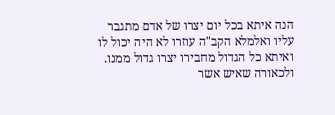הנה איתא בכל יום יצרו של אדם מתגבר עליו ואלמלא הקב"ה עוזרו לא היה יכול לו ואיתא כל הגדול מחבירו יצרו גדול ממנו. ולכאורה שאיש אשר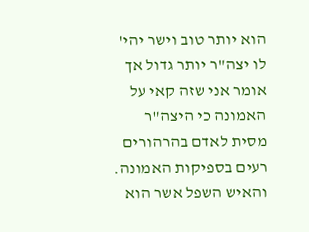הוא יותר טוב וישר יהי' לו יצה"ר יותר גדול אך אומר אני שזה קאי על האמונה כי היצה"ר מסית לאדם בהרהורים רעים בספיקות האמונה. והאיש השפל אשר הוא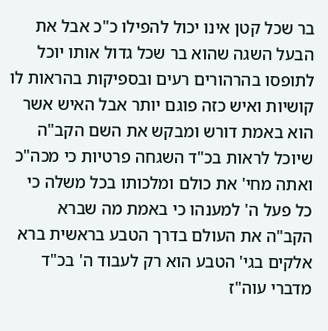בר שכל קטן אינו יכול להפילו כ"כ אבל את הבעל השגה שהוא בר שכל גדול אותו יוכל לתופסו בהרהורים רעים ובספיקות בהראות לו קושיות ואיש כזה פוגם יותר אבל האיש אשר הוא באמת דורש ומבקש את השם הקב"ה שיוכל לראות בכ"ד השגחה פרטיות כי מכה"כ ואתה מחי' את כולם ומלכותו בכל משלה כי כל פעל ה' למענהו כי באמת מה שברא הקב"ה את העולם בדרך הטבע בראשית ברא אלקים בגי' הטבע הוא רק לעבוד ה' בכ"ד מדברי עוה"ז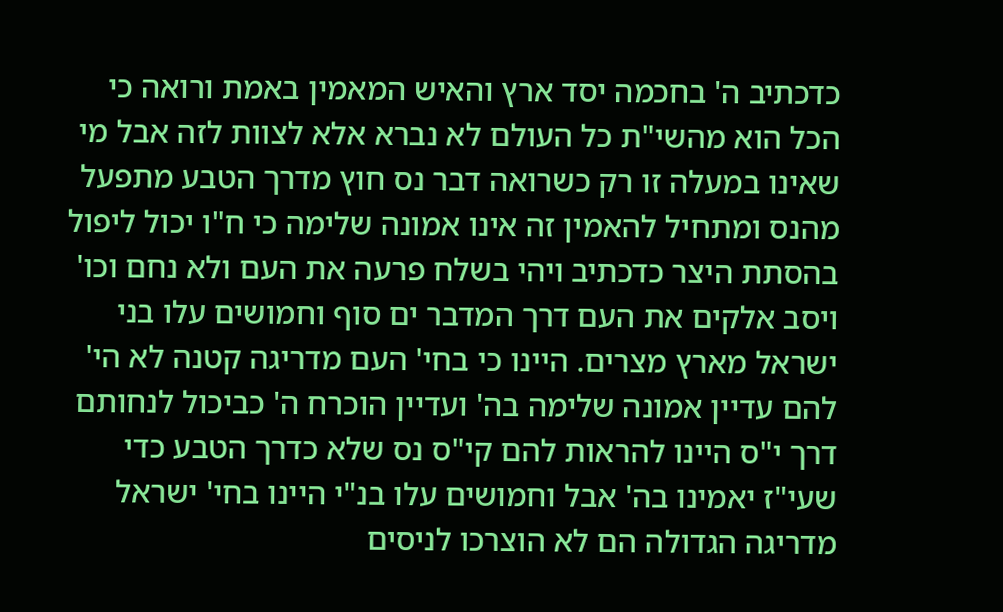כדכתיב ה' בחכמה יסד ארץ והאיש המאמין באמת ורואה כי הכל הוא מהשי"ת כל העולם לא נברא אלא לצוות לזה אבל מי שאינו במעלה זו רק כשרואה דבר נס חוץ מדרך הטבע מתפעל מהנס ומתחיל להאמין זה אינו אמונה שלימה כי ח"ו יכול ליפול בהסתת היצר כדכתיב ויהי בשלח פרעה את העם ולא נחם וכו' ויסב אלקים את העם דרך המדבר ים סוף וחמושים עלו בני ישראל מארץ מצרים. היינו כי בחי' העם מדריגה קטנה לא הי' להם עדיין אמונה שלימה בה' ועדיין הוכרח ה' כביכול לנחותם דרך י"ס היינו להראות להם קי"ס נס שלא כדרך הטבע כדי שעי"ז יאמינו בה' אבל וחמושים עלו בנ"י היינו בחי' ישראל מדריגה הגדולה הם לא הוצרכו לניסים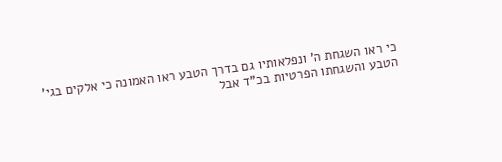כי ראו השגחת ה' ונפלאותיו גם בדרך הטבע ראו האמונה כי אלקים בגי' הטבע והשגחתו הפרטיות בכ"ד אבל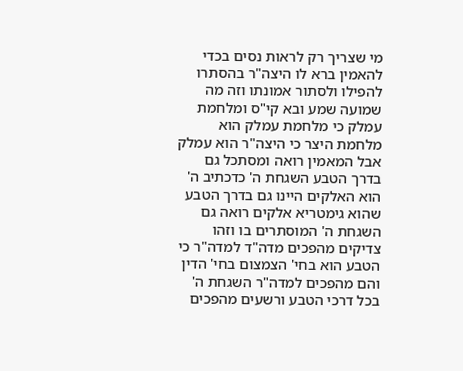מי שצריך רק לראות נסים בכדי להאמין ברא לו היצה"ר בהסתרו להפילו ולסתור אמונתו וזה מה שמועה שמע ובא קי"ס ומלחמת עמלק כי מלחמת עמלק הוא מלחמת היצר כי היצה"ר הוא עמלק אבל המאמין רואה ומסתכל גם בדרך הטבע השגחת ה' כדכתיב ה' הוא האלקים היינו גם בדרך הטבע שהוא גימטריא אלקים רואה גם השגחת ה' המוסתרים בו וזהו צדיקים מהפכים מדה"ד למדה"ר כי הטבע הוא בחי' הצמצום בחי' הדין והם מהפכים למדה"ר השגחת ה' בכל דרכי הטבע ורשעים מהפכים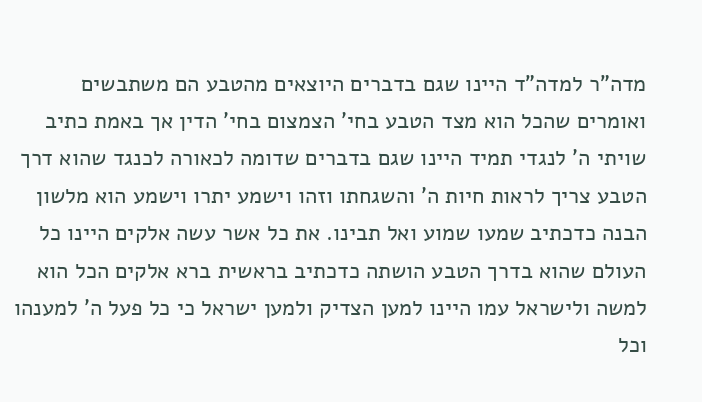מדה"ר למדה"ד היינו שגם בדברים היוצאים מהטבע הם משתבשים ואומרים שהכל הוא מצד הטבע בחי' הצמצום בחי' הדין אך באמת כתיב שויתי ה' לנגדי תמיד היינו שגם בדברים שדומה לכאורה לכנגד שהוא דרך הטבע צריך לראות חיות ה' והשגחתו וזהו וישמע יתרו וישמע הוא מלשון הבנה כדכתיב שמעו שמוע ואל תבינו. את כל אשר עשה אלקים היינו כל העולם שהוא בדרך הטבע הושתה כדכתיב בראשית ברא אלקים הכל הוא למשה ולישראל עמו היינו למען הצדיק ולמען ישראל כי כל פעל ה' למענהו וכל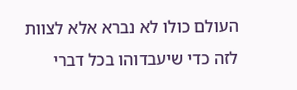העולם כולו לא נברא אלא לצוות לזה כדי שיעבדוהו בכל דברי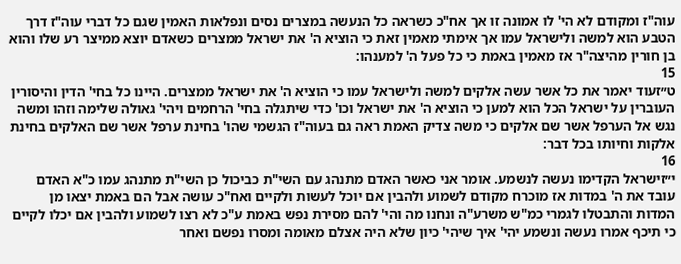עוה"ז ומקודם לא הי' לו אמונה זו אך אח"כ כשראה כל הנעשה במצרים נסים ונפלאות האמין שגם כל דברי עוה"ז דרך הטבע הוא למשה ולישראל עמו אך אימתי מאמין זאת כי הוציא ה' את ישראל ממצרים כשאדם יוצא ממיצר רע שלו והוא בן חורין מהיצה"ר אז מאמין באמת כי כל פעל ה' למענהו:
15
ט״זעוד יאמר את כל אשר עשה אלקים למשה ולישראל עמו כי הוציא ה' את ישראל ממצרים. היינו כל בחי' הדין והיסורין העוברין על ישראל הכל הוא למען כי הוציא ה' את ישראל וכו' כדי שיתגלה בחי' הרחמים ויהי' גאולה שלימה וזהו ומשה נגש אל הערפל אשר שם אלקים כי משה צדיק האמת ראה גם בעוה"ז הגשמי שהו' בחינת ערפל אשר שם האלקים בחינת אלקות וחיותו בכל דבר:
16
י״זישראל הקדימו נעשה לנשמע. אומר אני כאשר האדם מתנהג עם השי"ת כביכול כן השי"ת מתנהג עמו כ"א האדם עובד את ה' במדות אז מוכרח מקודם לשמוע ולהבין אם יוכל לעשות ולקיים ואח"כ עושה אבל הם באמת יצאו מן המדות והתבטלו לגמרי כמ"ש משרע"ה ונחנו מה והי' להם מסירת נפש באמת ע"כ לא רצו לשמוע ולהבין אם יכלו לקיים כי תיכף אמרו נעשה ונשמע יהי' איך שיהי' כיון שלא היה אצלם מאומה ומסרו נפשם ואחר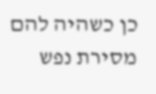כן כשהיה להם מסירת נפש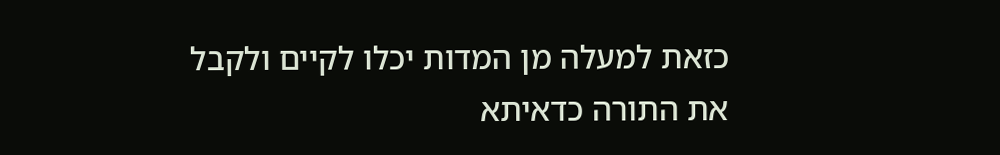כזאת למעלה מן המדות יכלו לקיים ולקבל את התורה כדאיתא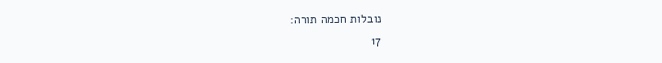נובלות חכמה תורה:
17